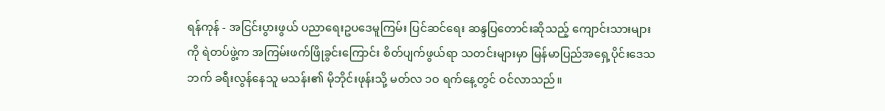ရန်ကုန် - အငြင်းပွားဖွယ် ပညာရေးဥပဒေမူကြမ်း ပြင်ဆင်ရေး ဆန္ဒပြတောင်းဆိုသည့် ကျောင်းသားများကို ရဲတပ်ဖွဲ့က အကြမ်းဖက်ဖြိုခွင်းကြောင်း စိတ်ပျက်ဖွယ်ရာ သတင်းများမှာ မြန်မာပြည်အရှေ့ပိုင်းဒေသဘက် ခရီးလွန်နေသူ မသန်း၏ မိုဘိုင်းဖုန်းသို့ မတ်လ ၁ဝ ရက်နေ့တွင် ဝင်လာသည်။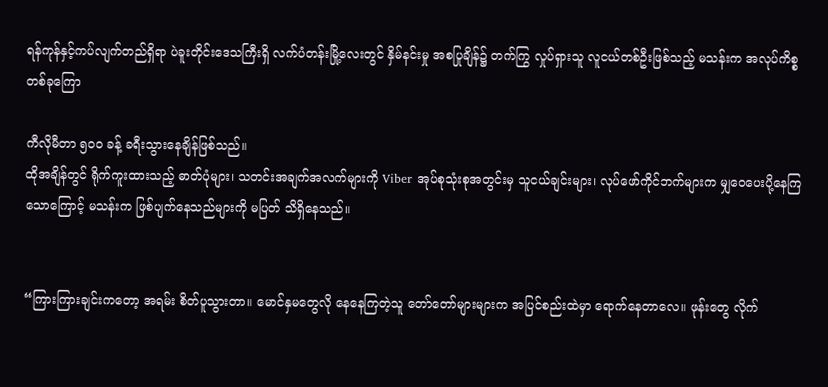ရန်ကုန်နှင့်ကပ်လျက်တည်ရှိရာ ပဲခူးတိုင်းဒေသကြီးရှိ လက်ပံတန်းမြို့လေးတွင် နှိမ်နင်းမှု အစပြုချိန်၌ တက်ကြွ လှုပ်ရှားသူ လူငယ်တစ်ဦးဖြစ်သည့် မသန်းက အလုပ်ကိစ္စတစ်ခုကြော

ကီလိုမီတာ ၅ဝဝ ခန့် ခရီးသွားနေချိန်ဖြစ်သည်။
ထိုအချိန်တွင် ရိုက်ကူးထားသည့် ဓာတ်ပုံများ၊ သတင်းအချက်အလက်များကို Viber အုပ်စုသုံးစုအတွင်းမှ သူငယ်ချင်းများ၊ လုပ်ဖော်ကိုင်ဘက်များက မျှဝေပေးပို့နေကြသောကြောင့် မသန်းက ဖြစ်ပျက်နေသည်များကို မပြတ် သိရှိနေသည်။


“ကြားကြားချင်းကတော့ အရမ်း စိတ်ပူသွားတာ။ မောင်နှမတွေလို နေနေကြတဲ့သူ တော်တော်များများက အပြင်စည်းထဲမှာ ရောက်နေတာလေ။ ဖုန်းတွေ လိုက်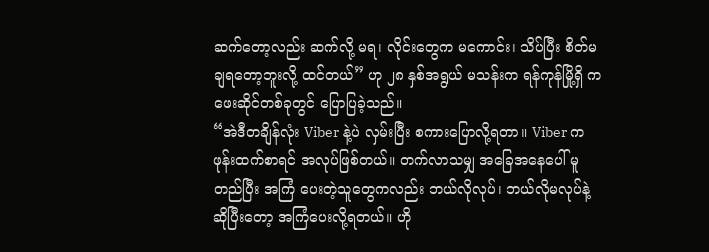ဆက်တော့လည်း ဆက်လို့ မရ၊ လိုင်းတွေက မကောင်း၊ သိပ်ပြီး စိတ်မချရတော့ဘူးလို့ ထင်တယ်” ဟု ၂၈ နှစ်အရွယ် မသန်းက ရန်ကုန်မြို့ရှိ ကဖေးဆိုင်တစ်ခုတွင် ပြောပြခဲ့သည်။
“အဲဒီတချိန်လုံး Viber နဲ့ပဲ လှမ်းပြီး စကားပြောလို့ရတာ။ Viber က ဖုန်းထက်စာရင် အလုပ်ဖြစ်တယ်။ တက်လာသမျှ အခြေအနေပေါ် မူတည်ပြီး အကြံ ပေးတဲ့သူတွေကလည်း ဘယ်လိုလုပ်၊ ဘယ်လိုမလုပ်နဲ့ ဆိုပြီးတော့ အကြံပေးလို့ရတယ်။ ဟို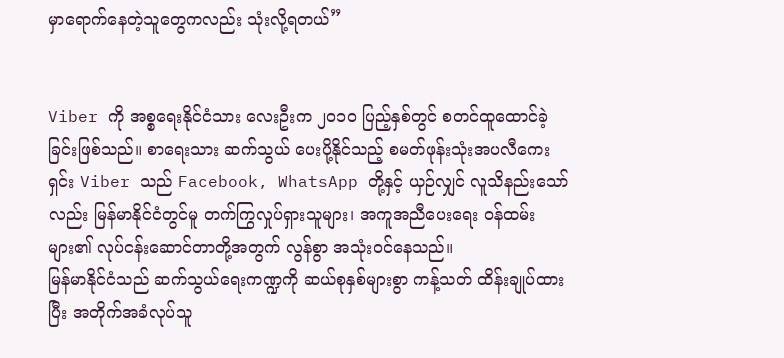မှာရောက်နေတဲ့သူတွေကလည်း သုံးလို့ရတယ်”


Viber ကို အစ္စရေးနိုင်ငံသား လေးဦးက ၂ဝ၁ဝ ပြည့်နှစ်တွင် စတင်ထူထောင်ခဲ့ခြင်းဖြစ်သည်။ စာရေးသား ဆက်သွယ် ပေးပို့နိုင်သည့် စမတ်ဖုန်းသုံးအပလီကေးရှင်း Viber သည် Facebook, WhatsApp တို့နှင့် ယှဉ်လျှင် လူသိနည်းသော်လည်း မြန်မာနိုင်ငံတွင်မူ တက်ကြွလှုပ်ရှားသူများ၊ အကူအညီပေးရေး ဝန်ထမ်းများ၏ လုပ်ငန်းဆောင်တာတို့အတွက် လွန်စွာ အသုံးဝင်နေသည်။
မြန်မာနိုင်ငံသည် ဆက်သွယ်ရေးကဏ္ဍကို ဆယ်စုနှစ်များစွာ ကန့်သတ် ထိန်းချုပ်ထားပြီး အတိုက်အခံလုပ်သူ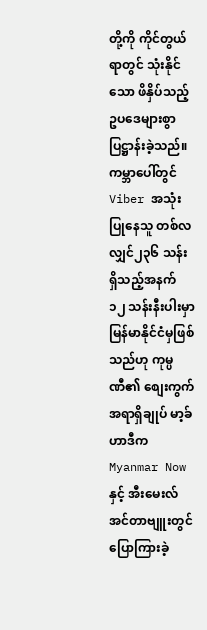တို့ကို ကိုင်တွယ်ရာတွင် သုံးနိုင်သော ဖိနှိပ်သည့် ဥပဒေများစွာ ပြဋ္ဌာန်းခဲ့သည်။
ကမ္ဘာပေါ်တွင် Viber အသုံးပြုနေသူ တစ်လလျှင်၂၃၆ သန်း ရှိသည့်အနက် ၁၂ သန်းနီးပါးမှာ မြန်မာနိုင်ငံမှဖြစ်သည်ဟု ကုမ္ပဏီ၏ စျေးကွက်အရာရှိချုပ် မာ့ခ်ဟာဒီက Myanmar Now နှင့် အီးမေးလ်အင်တာဗျူးတွင် ပြောကြားခဲ့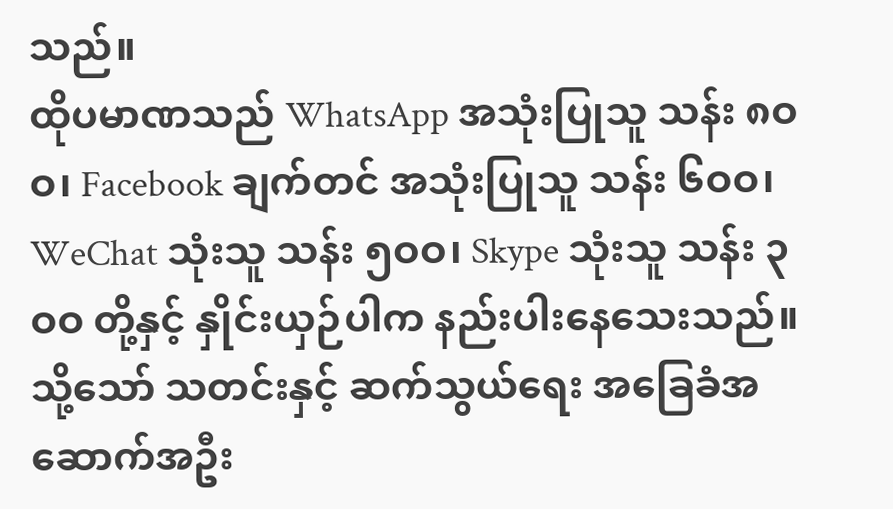သည်။
ထိုပမာဏသည် WhatsApp အသုံးပြုသူ သန်း ၈ဝဝ၊ Facebook ချက်တင် အသုံးပြုသူ သန်း ၆ဝဝ၊ WeChat သုံးသူ သန်း ၅ဝဝ၊ Skype သုံးသူ သန်း ၃ဝဝ တို့နှင့် နှိုင်းယှဉ်ပါက နည်းပါးနေသေးသည်။
သို့သော် သတင်းနှင့် ဆက်သွယ်ရေး အခြေခံအဆောက်အဦး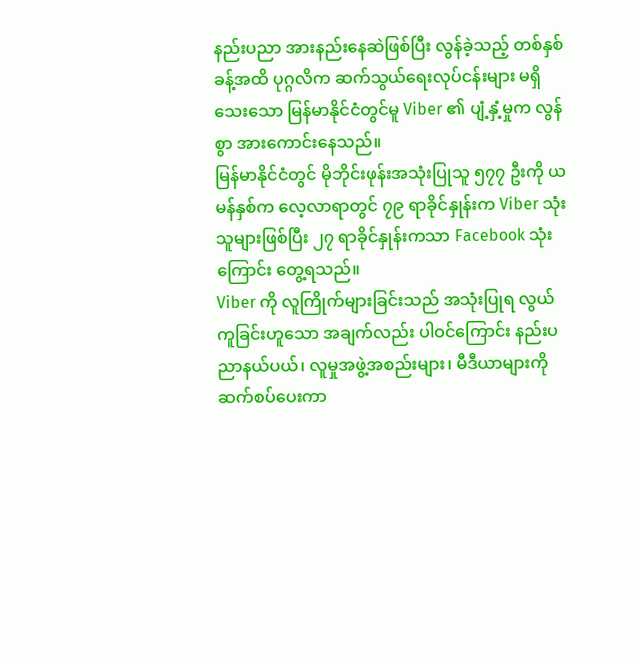နည်းပညာ အားနည်းနေဆဲဖြစ်ပြီး လွန်ခဲ့သည့် တစ်နှစ်ခန့်အထိ ပုဂ္ဂလိက ဆက်သွယ်ရေးလုပ်ငန်းများ မရှိသေးသော မြန်မာနိုင်ငံတွင်မူ Viber ၏ ပျံ့နှံ့မှုက လွန်စွာ အားကောင်းနေသည်။
မြန်မာနိုင်ငံတွင် မိုဘိုင်းဖုန်းအသုံးပြုသူ ၅၇၇ ဦးကို ယမန်နှစ်က လေ့လာရာတွင် ၇၉ ရာခိုင်နှုန်းက Viber သုံးသူများဖြစ်ပြီး ၂၇ ရာခိုင်နှုန်းကသာ Facebook သုံးကြောင်း တွေ့ရသည်။
Viber ကို လူကြိုက်များခြင်းသည် အသုံးပြုရ လွယ်ကူခြင်းဟူသော အချက်လည်း ပါဝင်ကြောင်း နည်းပညာနယ်ပယ်၊ လူမှုအဖွဲ့အစည်းများ၊ မီဒီယာများကို ဆက်စပ်ပေးကာ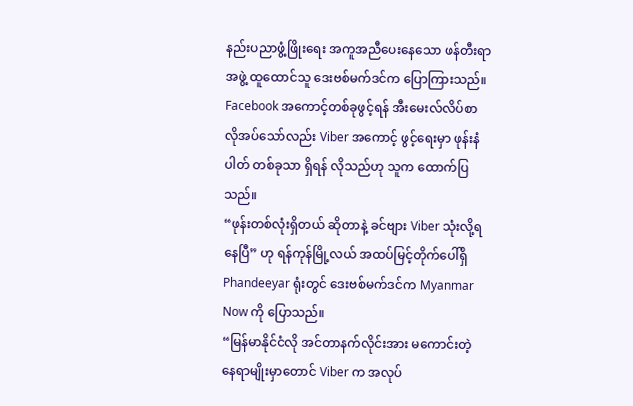နည်းပညာဖွံ့ဖြိုးရေး အကူအညီပေးနေသော ဖန်တီးရာ အဖွဲ့ ထူထောင်သူ ဒေးဗစ်မက်ဒင်က ပြောကြားသည်။
Facebook အကောင့်တစ်ခုဖွင့်ရန် အီးမေးလ်လိပ်စာ လိုအပ်သော်လည်း Viber အကောင့် ဖွင့်ရေးမှာ ဖုန်းနံပါတ် တစ်ခုသာ ရှိရန် လိုသည်ဟု သူက ထောက်ပြသည်။
“ဖုန်းတစ်လုံးရှိတယ် ဆိုတာနဲ့ ခင်ဗျား Viber သုံးလို့ရနေပြီ” ဟု ရန်ကုန်မြို့လယ် အထပ်မြင့်တိုက်ပေါ်ရှိ Phandeeyar ရုံးတွင် ဒေးဗစ်မက်ဒင်က Myanmar Now ကို ပြောသည်။
“မြန်မာနိုင်ငံလို အင်တာနက်လိုင်းအား မကောင်းတဲ့ နေရာမျိုးမှာတောင် Viber က အလုပ်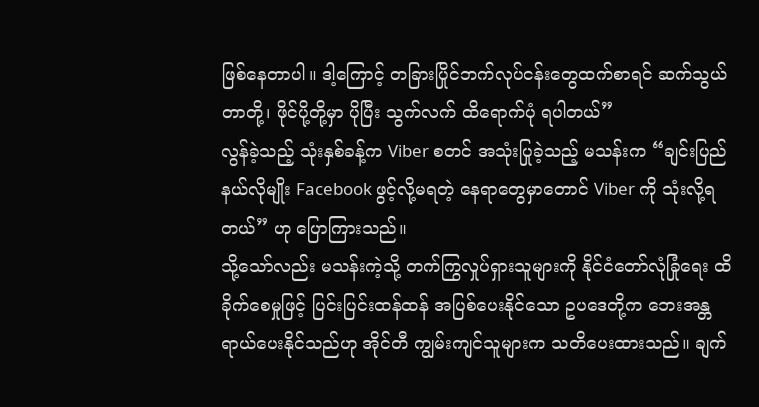ဖြစ်နေတာပါ။ ဒါ့ကြောင့် တခြားပြိုင်ဘက်လုပ်ငန်းတွေထက်စာရင် ဆက်သွယ်တာတို့၊ ဖိုင်ပို့တို့မှာ ပိုပြီး သွက်လက် ထိရောက်ပုံ ရပါတယ်”
လွန်ခဲ့သည့် သုံးနှစ်ခန့်က Viber စတင် အသုံးပြုခဲ့သည့် မသန်းက “ချင်းပြည်နယ်လိုမျိုး Facebook ဖွင့်လို့မရတဲ့ နေရာတွေမှာတောင် Viber ကို သုံးလို့ရတယ်” ဟု ပြောကြားသည်။
သို့သော်လည်း မသန်းကဲ့သို့ တက်ကြွလှုပ်ရှားသူများကို နိုင်ငံတော်လုံခြုံရေး ထိခိုက်စေမှုဖြင့် ပြင်းပြင်းထန်ထန် အပြစ်ပေးနိုင်သော ဥပဒေတို့က ဘေးအန္တရာယ်ပေးနိုင်သည်ဟု အိုင်တီ ကျွမ်းကျင်သူများက သတိပေးထားသည်။ ချက်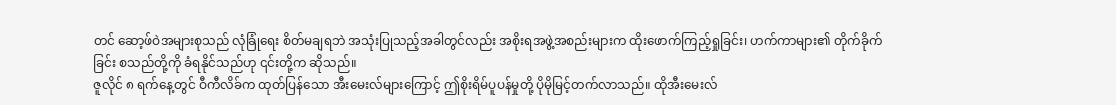တင် ဆော့ဖ်ဝဲအများစုသည် လုံခြုံရေး စိတ်မချရဘဲ အသုံးပြုသည့်အခါတွင်လည်း အစိုးရအဖွဲ့အစည်းများက ထိုးဖောက်ကြည့်ရှုခြင်း၊ ဟက်ကာများ၏ တိုက်ခိုက်ခြင်း စသည်တို့ကို ခံရနိုင်သည်ဟု ၎င်းတို့က ဆိုသည်။
ဇူလိုင် ၈ ရက်နေ့တွင် ဝီကီလိခ်က ထုတ်ပြန်သော အီးမေးလ်များကြောင့် ဤစိုးရိမ်ပူပန်မှုတို့ ပိုမိုမြင့်တက်လာသည်။ ထိုအီးမေးလ်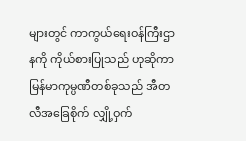များတွင် ကာကွယ်ရေးဝန်ကြီးဌာနကို ကိုယ်စားပြုသည် ဟုဆိုကာ မြန်မာကုမ္ပဏီတစ်ခုသည် အီတလီအခြေစိုက် လျှို့ဝှက်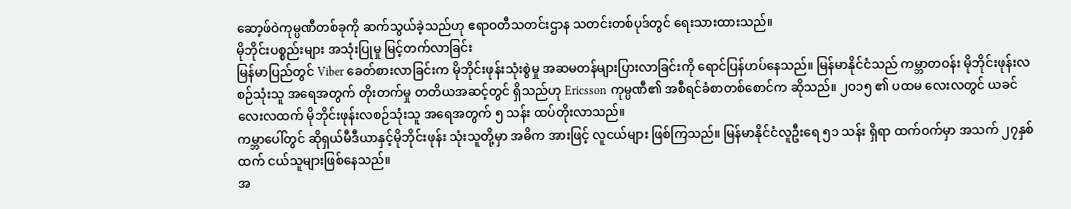ဆော့ဖ်ဝဲကုမ္ပဏီတစ်ခုကို ဆက်သွယ်ခဲ့သည်ဟု ဧရာဝတီသတင်းဌာန သတင်းတစ်ပုဒ်တွင် ရေးသားထားသည်။
မိုဘိုင်းပစ္စည်းများ အသုံးပြုမှု မြင့်တက်လာခြင်း
မြန်မာပြည်တွင် Viber ခေတ်စားလာခြင်းက မိုဘိုင်းဖုန်းသုံးစွဲမှု အဆမတန်များပြားလာခြင်းကို ရောင်ပြန်ဟပ်နေသည်။ မြန်မာနိုင်ငံသည် ကမ္ဘာတဝန်း မိုဘိုင်းဖုန်းလစဉ်သုံးသူ အရေအတွက် တိုးတက်မှု တတိယအဆင့်တွင် ရှိသည်ဟု Ericsson ကုမ္ပဏီ၏ အစီရင်ခံစာတစ်စောင်က ဆိုသည်။ ၂ဝ၁၅ ၏ ပထမ လေးလတွင် ယခင်လေးလထက် မိုဘိုင်းဖုန်းလစဉ်သုံးသူ အရေအတွက် ၅ သန်း ထပ်တိုးလာသည်။
ကမ္ဘာပေါ်တွင် ဆိုရှယ်မီဒီယာနှင့်မိုဘိုင်းဖုန်း သုံးသူတို့မှာ အဓိက အားဖြင့် လူငယ်များ ဖြစ်ကြသည်။ မြန်မာနိုင်ငံလူဦးရေ ၅၁ သန်း ရှိရာ ထက်ဝက်မှာ အသက် ၂၇နှစ်ထက် ငယ်သူများဖြစ်နေသည်။
အ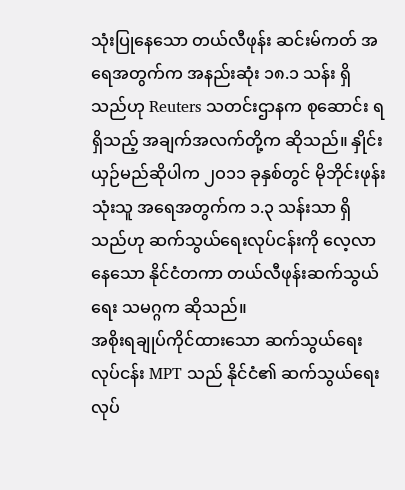သုံးပြုနေသော တယ်လီဖုန်း ဆင်းမ်ကတ် အရေအတွက်က အနည်းဆုံး ၁၈.၁ သန်း ရှိသည်ဟု Reuters သတင်းဌာနက စုဆောင်း ရရှိသည့် အချက်အလက်တို့က ဆိုသည်။ နှိုင်းယှဉ်မည်ဆိုပါက ၂ဝ၁၁ ခုနှစ်တွင် မိုဘိုင်းဖုန်းသုံးသူ အရေအတွက်က ၁.၃ သန်းသာ ရှိသည်ဟု ဆက်သွယ်ရေးလုပ်ငန်းကို လေ့လာနေသော နိုင်ငံတကာ တယ်လီဖုန်းဆက်သွယ်ရေး သမဂ္ဂက ဆိုသည်။
အစိုးရချုပ်ကိုင်ထားသော ဆက်သွယ်ရေးလုပ်ငန်း MPT သည် နိုင်ငံ၏ ဆက်သွယ်ရေးလုပ်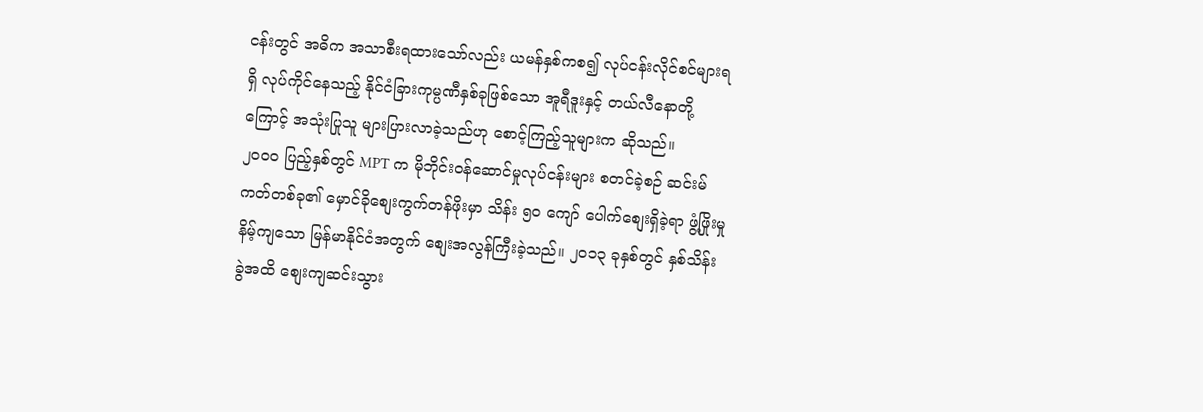ငန်းတွင် အဓိက အသာစီးရထားသော်လည်း ယမန်နှစ်ကစ၍ လုပ်ငန်းလိုင်စင်များရရှိ လုပ်ကိုင်နေသည့် နိုင်ငံခြားကုမ္ပဏီနှစ်ခုဖြစ်သော အူရီဒူးနှင့် တယ်လီနောတို့ကြောင့် အသုံးပြုသူ များပြားလာခဲ့သည်ဟု စောင့်ကြည့်သူများက ဆိုသည်။
၂ဝဝဝ ပြည့်နှစ်တွင် MPT က မိုဘိုင်းဝန်ဆောင်မှုလုပ်ငန်းများ စတင်ခဲ့စဉ် ဆင်းမ်ကတ်တစ်ခု၏ မှောင်ခိုစျေးကွက်တန်ဖိုးမှာ သိန်း ၅ဝ ကျော် ပေါက်စျေးရှိခဲ့ရာ ဖွံ့ဖြိုးမှုနိမ့်ကျသော မြန်မာနိုင်ငံအတွက် စျေးအလွန်ကြီးခဲ့သည်။ ၂ဝ၁၃ ခုနှစ်တွင် နှစ်သိန်းခွဲအထိ စျေးကျဆင်းသွား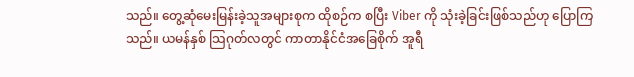သည်။ တွေ့ဆုံမေးမြန်းခဲ့သူအများစုက ထိုစဉ်က စပြီး Viber ကို သုံးခဲ့ခြင်းဖြစ်သည်ဟု ပြောကြသည်။ ယမန်နှစ် သြဂုတ်လတွင် ကာတာနိုင်ငံအခြေစိုက် အူရီ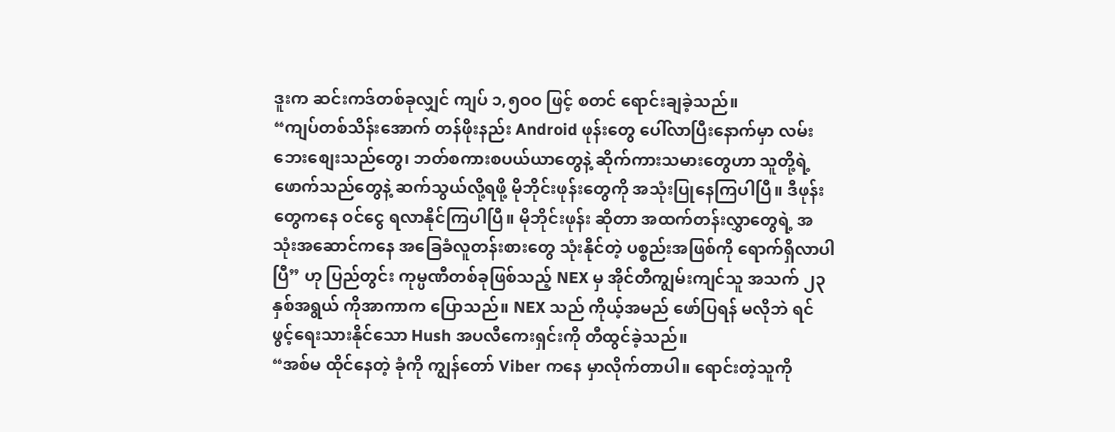ဒူးက ဆင်းကဒ်တစ်ခုလျှင် ကျပ် ၁,၅ဝဝ ဖြင့် စတင် ရောင်းချခဲ့သည်။
“ကျပ်တစ်သိန်းအောက် တန်ဖိုးနည်း Android ဖုန်းတွေ ပေါ်လာပြီးနောက်မှာ လမ်းဘေးစျေးသည်တွေ၊ ဘတ်စကားစပယ်ယာတွေနဲ့ ဆိုက်ကားသမားတွေဟာ သူတို့ရဲ့ ဖောက်သည်တွေနဲ့ ဆက်သွယ်လို့ရဖို့ မိုဘိုင်းဖုန်းတွေကို အသုံးပြုနေကြပါပြီ။ ဒီဖုန်းတွေကနေ ဝင်ငွေ ရလာနိုင်ကြပါပြီ။ မိုဘိုင်းဖုန်း ဆိုတာ အထက်တန်းလွှာတွေရဲ့ အသုံးအဆောင်ကနေ အခြေခံလူတန်းစားတွေ သုံးနိုင်တဲ့ ပစ္စည်းအဖြစ်ကို ရောက်ရှိလာပါပြီ” ဟု ပြည်တွင်း ကုမ္ပဏီတစ်ခုဖြစ်သည့် NEX မှ အိုင်တီကျွမ်းကျင်သူ အသက် ၂၃ နှစ်အရွယ် ကိုအာကာက ပြောသည်။ NEX သည် ကိုယ့်အမည် ဖော်ပြရန် မလိုဘဲ ရင်ဖွင့်ရေးသားနိုင်သော Hush အပလီကေးရှင်းကို တီထွင်ခဲ့သည်။
“အစ်မ ထိုင်နေတဲ့ ခုံကို ကျွန်တော် Viber ကနေ မှာလိုက်တာပါ။ ရောင်းတဲ့သူကို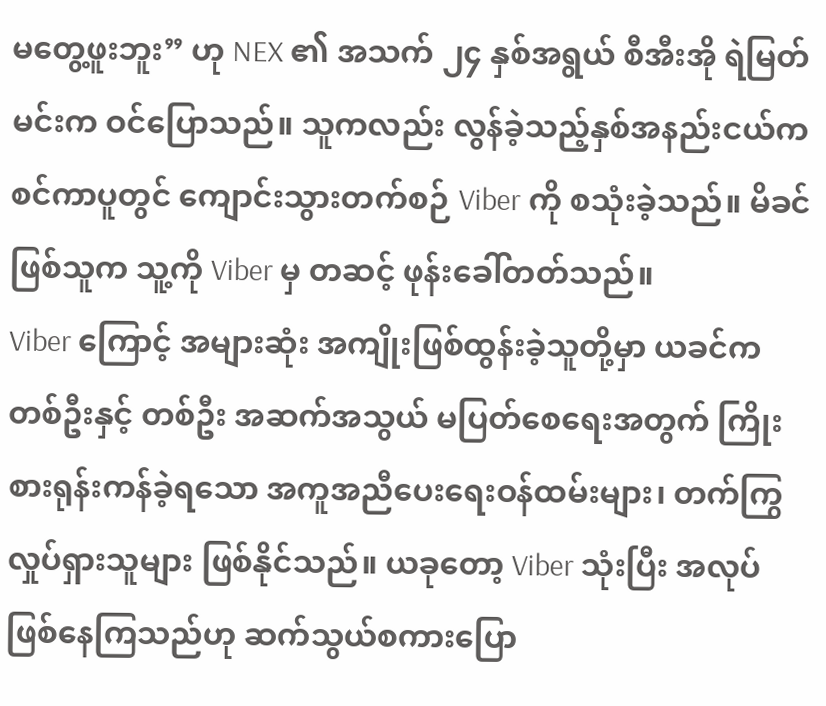မတွေ့ဖူးဘူး” ဟု NEX ၏ အသက် ၂၄ နှစ်အရွယ် စီအီးအို ရဲမြတ်မင်းက ဝင်ပြောသည်။ သူကလည်း လွန်ခဲ့သည့်နှစ်အနည်းငယ်က စင်ကာပူတွင် ကျောင်းသွားတက်စဉ် Viber ကို စသုံးခဲ့သည်။ မိခင်ဖြစ်သူက သူ့ကို Viber မှ တဆင့် ဖုန်းခေါ်တတ်သည်။
Viber ကြောင့် အများဆုံး အကျိုးဖြစ်ထွန်းခဲ့သူတို့မှာ ယခင်က တစ်ဦးနှင့် တစ်ဦး အဆက်အသွယ် မပြတ်စေရေးအတွက် ကြိုးစားရုန်းကန်ခဲ့ရသော အကူအညီပေးရေးဝန်ထမ်းများ၊ တက်ကြွလှုပ်ရှားသူများ ဖြစ်နိုင်သည်။ ယခုတော့ Viber သုံးပြီး အလုပ်ဖြစ်နေကြသည်ဟု ဆက်သွယ်စကားပြော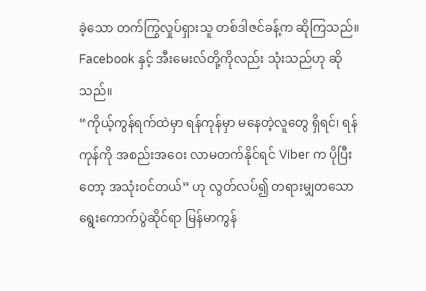ခဲ့သော တက်ကြွလှုပ်ရှားသူ တစ်ဒါဇင်ခန့်က ဆိုကြသည်။ Facebook နှင့် အီးမေးလ်တို့ကိုလည်း သုံးသည်ဟု ဆိုသည်။
“ကိုယ့်ကွန်ရက်ထဲမှာ ရန်ကုန်မှာ မနေတဲ့လူတွေ ရှိရင်၊ ရန်ကုန်ကို အစည်းအဝေး လာမတက်နိုင်ရင် Viber က ပိုပြီးတော့ အသုံးဝင်တယ်” ဟု လွတ်လပ်၍ တရားမျှတသော ရွေးကောက်ပွဲဆိုင်ရာ မြန်မာကွန်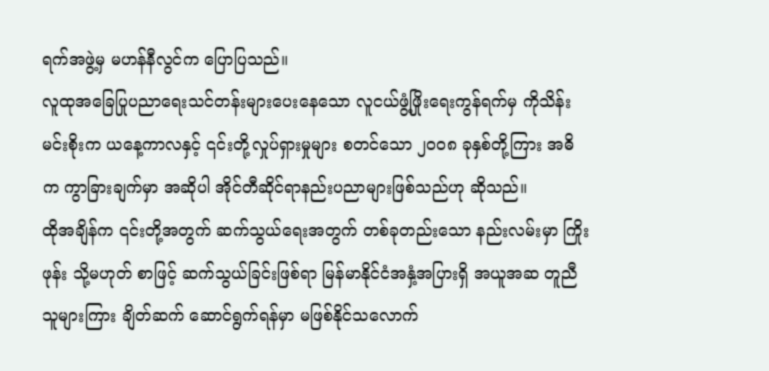ရက်အဖွဲ့မှ မဟန်နီလွင်က ပြောပြသည်။
လူထုအခြေပြုပညာရေးသင်တန်းများပေးနေသော လူငယ်ဖွံ့ဖြိုးရေးကွန်ရက်မှ ကိုသိန်းမင်းစိုးက ယနေ့ကာလနှင့် ၎င်းတို့လှုပ်ရှားမှုများ စတင်သော ၂ဝဝ၈ ခုနှစ်တို့ကြား အဓိက ကွာခြားချက်မှာ အဆိုပါ အိုင်တီဆိုင်ရာနည်းပညာများဖြစ်သည်ဟု ဆိုသည်။
ထိုအချိန်က ၎င်းတို့အတွက် ဆက်သွယ်ရေးအတွက် တစ်ခုတည်းသော နည်းလမ်းမှာ ကြိုးဖုန်း သို့မဟုတ် စာဖြင့် ဆက်သွယ်ခြင်းဖြစ်ရာ မြန်မာနိုင်ငံအနှံ့အပြားရှိ အယူအဆ တူညီသူများကြား ချိတ်ဆက် ဆောင်ရွက်ရန်မှာ မဖြစ်နိုင်သလောက်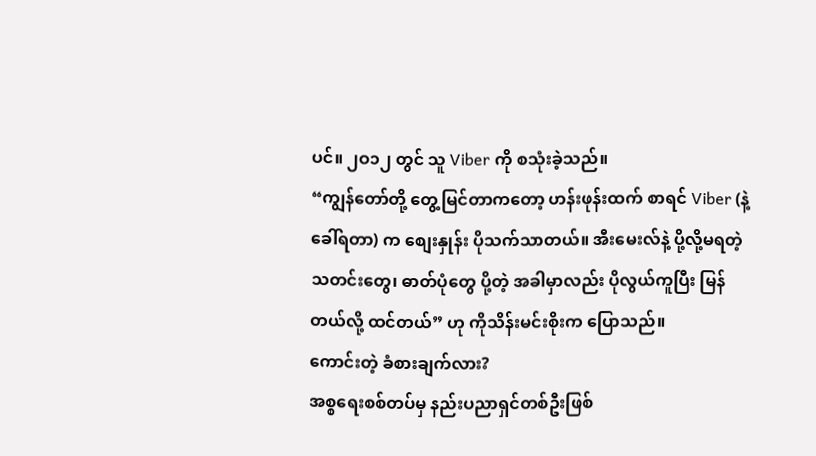ပင်။ ၂ဝ၁၂ တွင် သူ Viber ကို စသုံးခဲ့သည်။
“ကျွန်တော်တို့ တွေ့မြင်တာကတော့ ဟန်းဖုန်းထက် စာရင် Viber (နဲ့ခေါ်ရတာ) က စျေးနှုန်း ပိုသက်သာတယ်။ အီးမေးလ်နဲ့ ပို့လို့မရတဲ့ သတင်းတွေ၊ ဓာတ်ပုံတွေ ပို့တဲ့ အခါမှာလည်း ပိုလွယ်ကူပြီး မြန်တယ်လို့ ထင်တယ်” ဟု ကိုသိန်းမင်းစိုးက ပြောသည်။
ကောင်းတဲ့ ခံစားချက်လား?
အစ္စရေးစစ်တပ်မှ နည်းပညာရှင်တစ်ဦးဖြစ်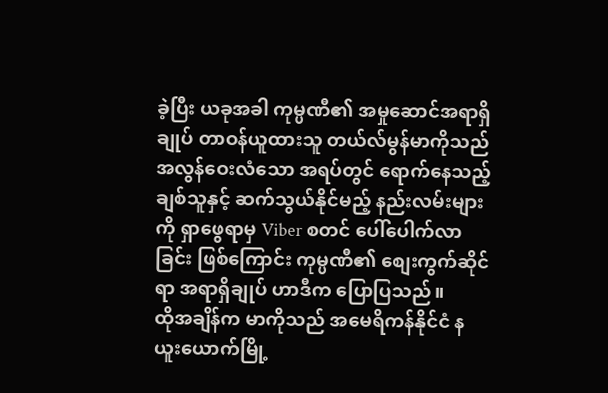ခဲ့ပြီး ယခုအခါ ကုမ္ပဏီ၏ အမှုဆောင်အရာရှိချုပ် တာဝန်ယူထားသူ တယ်လ်မွန်မာကိုသည် အလွန်ဝေးလံသော အရပ်တွင် ရောက်နေသည့် ချစ်သူနှင့် ဆက်သွယ်နိုင်မည့် နည်းလမ်းများကို ရှာဖွေရာမှ Viber စတင် ပေါ်ပေါက်လာခြင်း ဖြစ်ကြောင်း ကုမ္ပဏီ၏ စျေးကွက်ဆိုင်ရာ အရာရှိချုပ် ဟာဒီက ပြောပြသည်။
ထိုအချိန်က မာကိုသည် အမေရိကန်နိုင်ငံ နယူးယောက်မြို့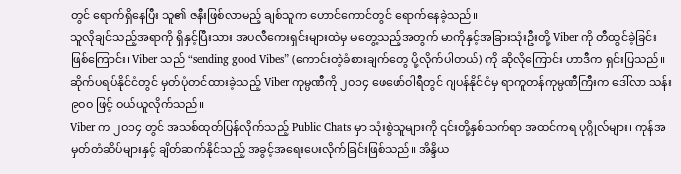တွင် ရောက်ရှိနေပြီး သူ၏ ဇနီးဖြစ်လာမည့် ချစ်သူက ဟောင်ကောင်တွင် ရောက်နေခဲ့သည်။
သူလိုချင်သည့်အရာကို ရှိနှင့်ပြီးသား အပလီကေးရှင်းများထဲမှ မတွေ့သည့်အတွက် မာကိုနှင့်အခြားသုံးဦးတို့ Viber ကို တီထွင်ခဲ့ခြင်းဖြစ်ကြောင်း၊ Viber သည် “sending good Vibes” (ကောင်းတဲ့ခံစားချက်တွေ ပို့လိုက်ပါတယ်) ကို ဆိုလိုကြောင်း ဟာဒီက ရှင်းပြသည်။ ဆိုက်ပရပ်နိုင်ငံတွင် မှတ်ပုံတင်ထားခဲ့သည့် Viber ကုမ္ပဏီကို ၂ဝ၁၄ ဖေဖော်ဝါရီတွင် ဂျပန်နိုင်ငံမှ ရာကူတန်ကုမ္ပဏီကြီးက ဒေါ်လာ သန်း ၉ဝဝ ဖြင့် ဝယ်ယူလိုက်သည်။
Viber က ၂ဝ၁၄ တွင် အသစ်ထုတ်ပြန်လိုက်သည့် Public Chats မှာ သုံးစွဲသူများကို ၎င်းတို့နှစ်သက်ရာ အထင်ကရ ပုဂ္ဂိုလ်များ၊ ကုန်အမှတ်တံဆိပ်များနှင့် ချိတ်ဆက်နိုင်သည့် အခွင့်အရေးပေးလိုက်ခြင်းဖြစ်သည်။ အိန္ဒိယ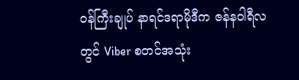ဝန်ကြီးချုပ် နာရင်ဒရာမိုဒီက ဇန်နဝါရီလတွင် Viber စတင်အသုံး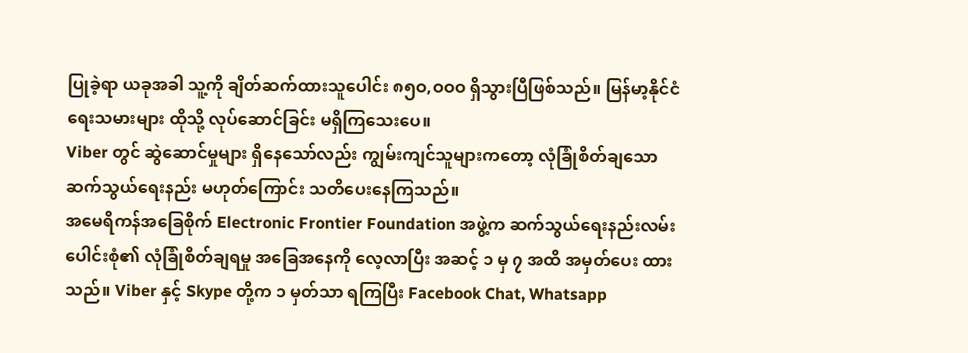ပြုခဲ့ရာ ယခုအခါ သူ့ကို ချိတ်ဆက်ထားသူပေါင်း ၈၅ဝ,ဝဝဝ ရှိသွားပြီဖြစ်သည်။ မြန်မာ့နိုင်ငံရေးသမားများ ထိုသို့ လုပ်ဆောင်ခြင်း မရှိကြသေးပေ။
Viber တွင် ဆွဲဆောင်မှုများ ရှိနေသော်လည်း ကျွမ်းကျင်သူများကတော့ လုံခြုံစိတ်ချသော ဆက်သွယ်ရေးနည်း မဟုတ်ကြောင်း သတိပေးနေကြသည်။
အမေရိကန်အခြေစိုက် Electronic Frontier Foundation အဖွဲ့က ဆက်သွယ်ရေးနည်းလမ်းပေါင်းစုံ၏ လုံခြုံစိတ်ချရမှု အခြေအနေကို လေ့လာပြီး အဆင့် ၁ မှ ၇ အထိ အမှတ်ပေး ထားသည်။ Viber နှင့် Skype တို့က ၁ မှတ်သာ ရကြပြီး Facebook Chat, Whatsapp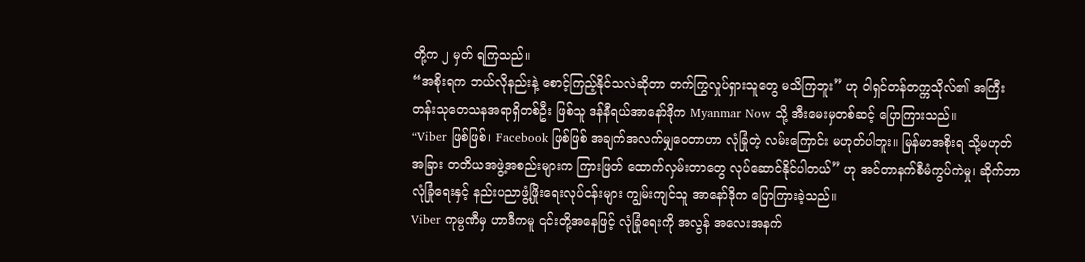တို့က ၂ မှတ် ရကြသည်။
“အစိုးရက ဘယ်လိုနည်းနဲ့ စောင့်ကြည့်နိုင်သလဲဆိုတာ တက်ကြွလှုပ်ရှားသူတွေ မသိကြဘူး” ဟု ဝါရှင်တန်တက္ကသိုလ်၏ အကြီးတန်းသုတေသနအရာရှိတစ်ဦး ဖြစ်သူ ဒန်နီရယ်အာနော်ဒိုက Myanmar Now သို့ အီးမေးမှတစ်ဆင့် ပြောကြားသည်။
“Viber ဖြစ်ဖြစ်၊ Facebook ဖြစ်ဖြစ် အချက်အလက်မျှဝေတာဟာ လုံခြုံတဲ့ လမ်းကြောင်း မဟုတ်ပါဘူး။ မြန်မာအစိုးရ သို့မဟုတ် အခြား တတိယအဖွဲ့အစည်းများက ကြားဖြတ် ထောက်လှမ်းတာတွေ လုပ်ဆောင်နိုင်ပါတယ်” ဟု အင်တာနက်စီမံကွပ်ကဲမှု၊ ဆိုက်ဘာလုံခြုံရေးနှင့် နည်းပညာဖွံ့ဖြိုးရေးလုပ်ငန်းများ ကျွမ်းကျင်သူ အာနော်ဒိုက ပြောကြားခဲ့သည်။
Viber ကုမ္ပဏီမှ ဟာဒီကမူ ၎င်းတို့အနေဖြင့် လုံခြုံရေးကို အလွန် အလေးအနက်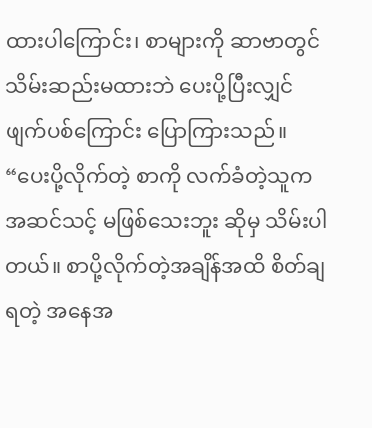ထားပါကြောင်း၊ စာများကို ဆာဗာတွင် သိမ်းဆည်းမထားဘဲ ပေးပို့ပြီးလျှင် ဖျက်ပစ်ကြောင်း ပြောကြားသည်။
“ပေးပို့လိုက်တဲ့ စာကို လက်ခံတဲ့သူက အဆင်သင့် မဖြစ်သေးဘူး ဆိုမှ သိမ်းပါတယ်။ စာပို့လိုက်တဲ့အချိန်အထိ စိတ်ချရတဲ့ အနေအ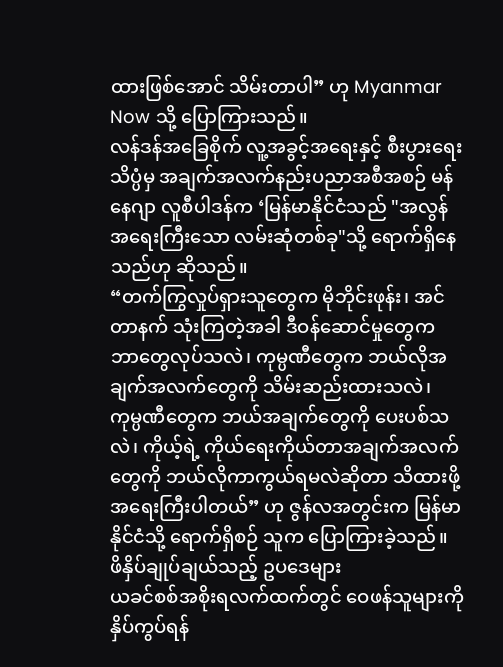ထားဖြစ်အောင် သိမ်းတာပါ” ဟု Myanmar Now သို့ ပြောကြားသည်။
လန်ဒန်အခြေစိုက် လူ့အခွင့်အရေးနှင့် စီးပွားရေးသိပ္ပံမှ အချက်အလက်နည်းပညာအစီအစဉ် မန်နေဂျာ လူစီပါဒန်က ‘မြန်မာနိုင်ငံသည် "အလွန်အရေးကြီးသော လမ်းဆုံတစ်ခု"သို့ ရောက်ရှိနေသည်ဟု ဆိုသည်။
“တက်ကြွလှုပ်ရှားသူတွေက မိုဘိုင်းဖုန်း၊ အင်တာနက် သုံးကြတဲ့အခါ ဒီဝန်ဆောင်မှုတွေက ဘာတွေလုပ်သလဲ၊ ကုမ္ပဏီတွေက ဘယ်လိုအချက်အလက်တွေကို သိမ်းဆည်းထားသလဲ၊ ကုမ္ပဏီတွေက ဘယ်အချက်တွေကို ပေးပစ်သလဲ၊ ကိုယ့်ရဲ့ ကိုယ်ရေးကိုယ်တာအချက်အလက်တွေကို ဘယ်လိုကာကွယ်ရမလဲဆိုတာ သိထားဖို့ အရေးကြီးပါတယ်” ဟု ဇွန်လအတွင်းက မြန်မာနိုင်ငံသို့ ရောက်ရှိစဉ် သူက ပြောကြားခဲ့သည်။
ဖိနှိပ်ချုပ်ချယ်သည့် ဥပဒေများ
ယခင်စစ်အစိုးရလက်ထက်တွင် ဝေဖန်သူများကို နှိပ်ကွပ်ရန်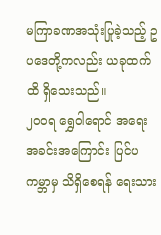မကြာခဏအသုံးပြုခဲ့သည့် ဥပဒေတို့ကလည်း ယခုထက်ထိ ရှိသေးသည်။
၂ဝဝရ ရွှေဝါရောင် အရေးအခင်းအကြောင်း ပြင်ပကမ္ဘာမှ သိရှိစေရန် ရေးသား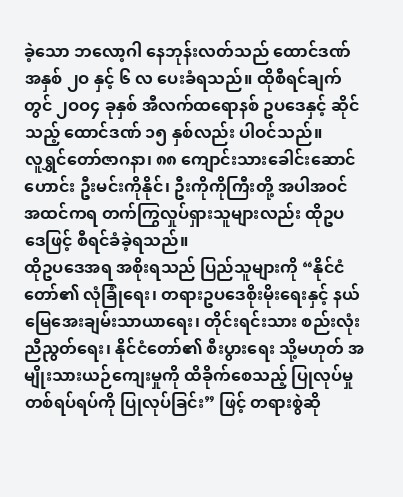ခဲ့သော ဘလော့ဂါ နေဘုန်းလတ်သည် ထောင်ဒဏ် အနှစ် ၂ဝ နှင့် ၆ လ ပေးခံရသည်။ ထိုစီရင်ချက်တွင် ၂ဝဝ၄ ခုနှစ် အီလက်ထရောနစ် ဥပဒေနှင့် ဆိုင်သည့် ထောင်ဒဏ် ၁၅ နှစ်လည်း ပါဝင်သည်။
လူရွှင်တော်ဇာဂနာ၊ ၈၈ ကျောင်းသားခေါင်းဆောင်ဟောင်း ဦးမင်းကိုနိုင်၊ ဦးကိုကိုကြီးတို့ အပါအဝင် အထင်ကရ တက်ကြွလှုပ်ရှားသူများလည်း ထိုဥပဒေဖြင့် စီရင်ခံခဲ့ရသည်။
ထိုဥပဒေအရ အစိုးရသည် ပြည်သူများကို “နိုင်ငံတော်၏ လုံခြုံရေး၊ တရားဥပဒေစိုးမိုးရေးနှင့် နယ်မြေအေးချမ်းသာယာရေး၊ တိုင်းရင်းသား စည်းလုံးညီညွတ်ရေး၊ နိုင်ငံတော်၏ စီးပွားရေး သို့မဟုတ် အမျိုးသားယဉ်ကျေးမှုကို ထိခိုက်စေသည့် ပြုလုပ်မှုတစ်ရပ်ရပ်ကို ပြုလုပ်ခြင်း” ဖြင့် တရားစွဲဆို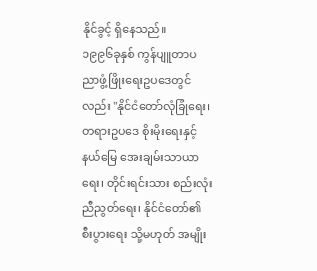နိုင်ခွင့် ရှိနေသည်။
၁၉၉၆ခုနှစ် ကွန်ပျူတာပညာဖွံ့ဖြိုးရေးဥပဒေတွင်လည်း "နိုင်ငံတော်လုံခြုံရေး၊ တရားဥပဒေ စိုးမိုးရေးနှင့် နယ်မြေ အေးချမ်းသာယာရေး၊ တိုင်းရင်းသား စည်းလုံးညီညွတ်ရေး၊ နိုင်ငံတော်၏ စီးပွားရေး သို့မဟုတ် အမျိုး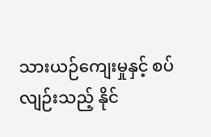သားယဉ်ကျေးမှုနှင့် စပ်လျဉ်းသည့် နိုင်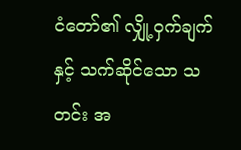ငံတော်၏ လျှို့ဝှက်ချက်နှင့် သက်ဆိုင်သော သတင်း အ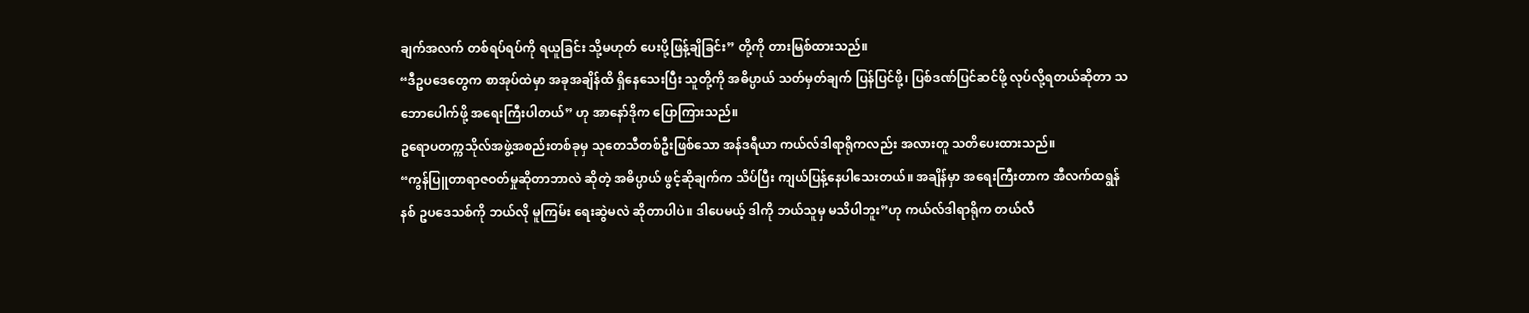ချက်အလက် တစ်ရပ်ရပ်ကို ရယူခြင်း သို့မဟုတ် ပေးပို့ဖြန့်ချိခြင်း” တို့ကို တားမြစ်ထားသည်။
“ဒီဥပဒေတွေက စာအုပ်ထဲမှာ အခုအချိန်ထိ ရှိနေသေးပြီး သူတို့ကို အဓိပ္ပာယ် သတ်မှတ်ချက် ပြန်ပြင်ဖို့၊ ပြစ်ဒဏ်ပြင်ဆင်ဖို့ လုပ်လို့ရတယ်ဆိုတာ သဘောပေါက်ဖို့ အရေးကြီးပါတယ်” ဟု အာနော်ဒိုက ပြောကြားသည်။
ဥရောပတက္ကသိုလ်အဖွဲ့အစည်းတစ်ခုမှ သုတေသီတစ်ဦးဖြစ်သော အန်ဒရီယာ ကယ်လ်ဒါရာရိုကလည်း အလားတူ သတိပေးထားသည်။
“ကွန်ပြူတာရာဇဝတ်မှုဆိုတာဘာလဲ ဆိုတဲ့ အဓိပ္ပာယ် ဖွင့်ဆိုချက်က သိပ်ပြီး ကျယ်ပြန့်နေပါသေးတယ်။ အချိန်မှာ အရေးကြီးတာက အီလက်ထရွန်နစ် ဥပဒေသစ်ကို ဘယ်လို မူကြမ်း ရေးဆွဲမလဲ ဆိုတာပါပဲ။ ဒါပေမယ့် ဒါကို ဘယ်သူမှ မသိပါဘူး”ဟု ကယ်လ်ဒါရာရိုက တယ်လီ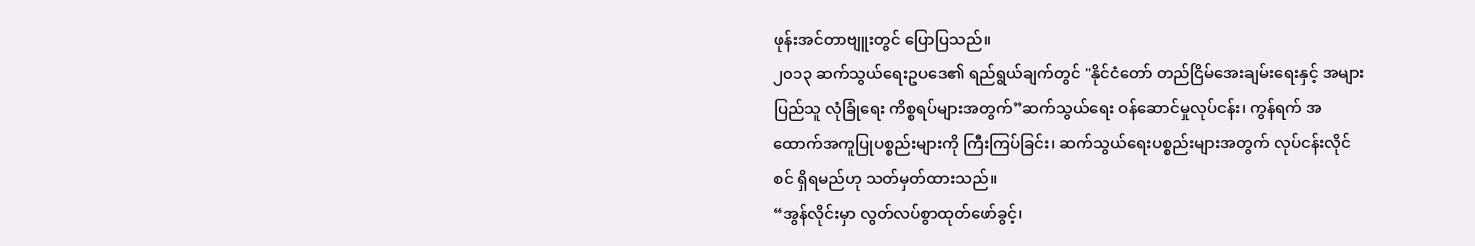ဖုန်းအင်တာဗျူးတွင် ပြောပြသည်။
၂၀၁၃ ဆက်သွယ်ရေးဥပဒေ၏ ရည်ရွယ်ချက်တွင် "နိုင်ငံတော် တည်ငြိမ်အေးချမ်းရေးနှင့် အများပြည်သူ လုံခြုံရေး ကိစ္စရပ်များအတွက်”ဆက်သွယ်ရေး ဝန်ဆောင်မှုလုပ်ငန်း၊ ကွန်ရက် အထောက်အကူပြုပစ္စည်းများကို ကြီးကြပ်ခြင်း၊ ဆက်သွယ်ရေးပစ္စည်းများအတွက် လုပ်ငန်းလိုင်စင် ရှိရမည်ဟု သတ်မှတ်ထားသည်။
“အွန်လိုင်းမှာ လွတ်လပ်စွာထုတ်ဖော်ခွင့်၊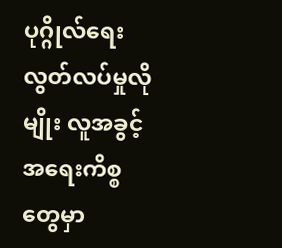ပုဂ္ဂိုလ်ရေး လွတ်လပ်မှုလိုမျိုး လူအခွင့်အရေးကိစ္စတွေမှာ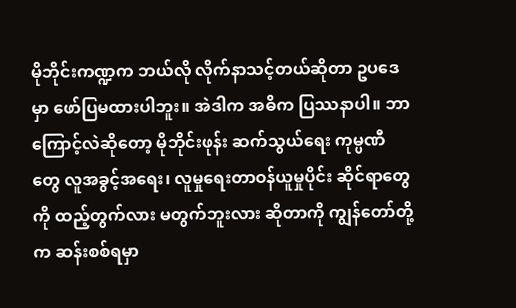မိုဘိုင်းကဏ္ဍက ဘယ်လို လိုက်နာသင့်တယ်ဆိုတာ ဥပဒေမှာ ဖော်ပြမထားပါဘူး။ အဲဒါက အဓိက ပြဿနာပါ။ ဘာကြောင့်လဲဆိုတော့ မိုဘိုင်းဖုန်း ဆက်သွယ်ရေး ကုမ္ပဏီတွေ လူအခွင့်အရေး၊ လူမှုရေးတာဝန်ယူမှုပိုင်း ဆိုင်ရာတွေကို ထည့်တွက်လား မတွက်ဘူးလား ဆိုတာကို ကျွန်တော်တို့က ဆန်းစစ်ရမှာ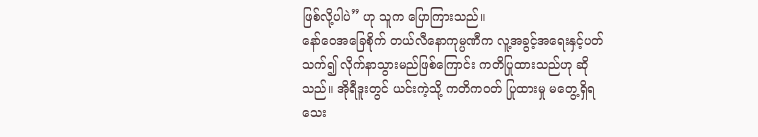ဖြစ်လို့ပါပဲ” ဟု သူက ပြောကြားသည်။
နော်ဝေအခြေစိုက် တယ်လီနောကုမ္ပဏီက လူ့အခွင့်အရေးနှင့်ပတ်သက်၍ လိုက်နာသွားမည်ဖြစ်ကြောင်း ကတိပြုထားသည်ဟု ဆိုသည်။ အိုရီဒူးတွင် ယင်းကဲ့သို့ ကတိကဝတ် ပြုထားမှု မတွေ့ရှိရသေး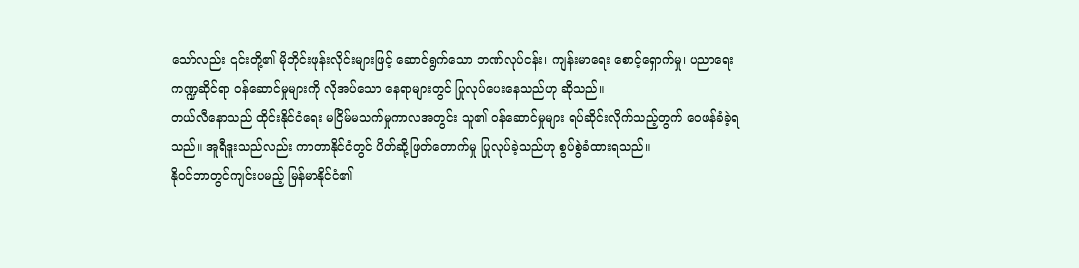သော်လည်း ၎င်းတို့၏ မိုဘိုင်းဖုန်းလိုင်းများဖြင့် ဆောင်ရွက်သော ဘဏ်လုပ်ငန်း၊ ကျန်းမာရေး စောင့်ရှောက်မှု၊ ပညာရေးကဏ္ဍဆိုင်ရာ ဝန်ဆောင်မှုများကို လိုအပ်သော နေရာများတွင် ပြုလုပ်ပေးနေသည်ဟု ဆိုသည်။
တယ်လီနောသည် ထိုင်းနိုင်ငံရေး မငြိမ်မသက်မှုကာလအတွင်း သူ၏ ဝန်ဆောင်မှုများ ရပ်ဆိုင်းလိုက်သည့်တွက် ဝေဖန်ခံခဲ့ရသည်။ အူရီဒူးသည်လည်း ကာတာနိုင်ငံတွင် ပိတ်ဆို့ဖြတ်တောက်မှု ပြုလုပ်ခဲ့သည်ဟု စွပ်စွဲခံထားရသည်။
နိုဝင်ဘာတွင်ကျင်းပမည့် မြန်မာနိုင်ငံ၏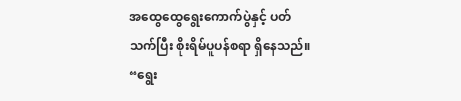အထွေထွေရွေးကောက်ပွဲနှင့် ပတ်သက်ပြီး စိုးရိမ်ပူပန်စရာ ရှိနေသည်။
“ရွေး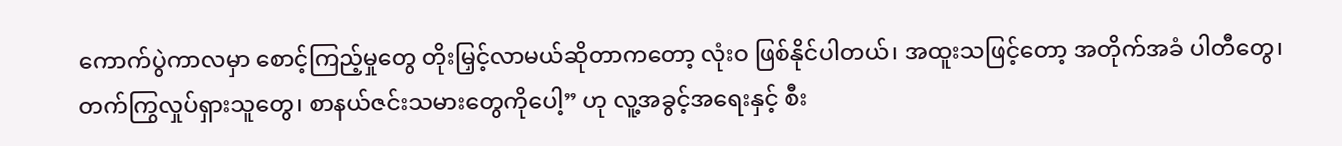ကောက်ပွဲကာလမှာ စောင့်ကြည့်မှုတွေ တိုးမြှင့်လာမယ်ဆိုတာကတော့ လုံးဝ ဖြစ်နိုင်ပါတယ်၊ အထူးသဖြင့်တော့ အတိုက်အခံ ပါတီတွေ၊ တက်ကြွလှုပ်ရှားသူတွေ၊ စာနယ်ဇင်းသမားတွေကိုပေါ့” ဟု လူ့အခွင့်အရေးနှင့် စီး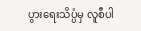ပွားရေးသိပ္ပံမှ လူစီပါ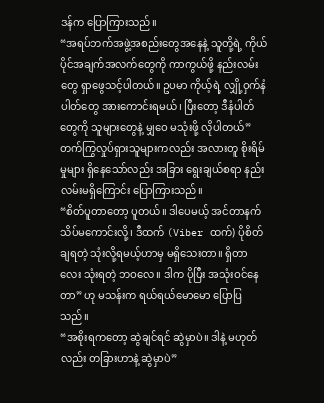ဒန်က ပြောကြားသည်။
“အရပ်ဘက်အဖွဲ့အစည်းတွေအနေနဲ့ သူတို့ရဲ့ ကိုယ်ပိုင်အချက်အလက်တွေကို ကာကွယ်ဖို့ နည်းလမ်းတွေ ရှာဖွေသင့်ပါတယ်။ ဥပမာ ကိုယ့်ရဲ့ လျှို့ဝှက်နံပါတ်တွေ အားကောင်းရမယ်၊ ပြီးတော့ ဒီနံပါတ်တွေကို သူများတွေနဲ့ မျှဝေ မသုံးဖို့ လိုပါတယ်”
တက်ကြွလှုပ်ရှားသူများကလည်း အလားတူ စိုးရိမ်မှုများ ရှိနေသော်လည်း အခြား ရွေးချယ်စရာ နည်းလမ်းမရှိကြောင်း ပြောကြားသည်။
“စိတ်ပူတာတော့ ပူတယ်။ ဒါပေမယ့် အင်တာနက် သိပ်မကောင်းလို့၊ ဒီထက် (Viber ထက်) ပိုစိတ်ချရတဲ့ သုံးလို့ရမယ့်ဟာမှ မရှိသေးတာ။ ရှိတာလေး သုံးရတဲ့ ဘဝလေ။ ဒါက ပိုပြီး အသုံးဝင်နေတာ” ဟု မသန်းက ရယ်ရယ်မောမော ပြောပြသည်။
“အစိုးရကတော့ ဆွဲချင်ရင် ဆွဲမှာပဲ။ ဒါနဲ့ မဟုတ်လည်း တခြားဟာနဲ့ ဆွဲမှာပဲ”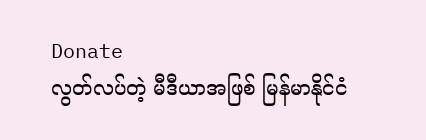Donate
လွတ်လပ်တဲ့ မီဒီယာအဖြစ် မြန်မာနိုင်ငံ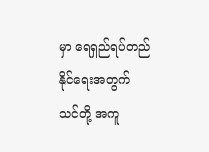မှာ ရေရှည်ရပ်တည်နိုင်ရေးအတွက် သင်တို့ အကူ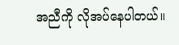အညီကို လိုအပ်နေပါတယ်။